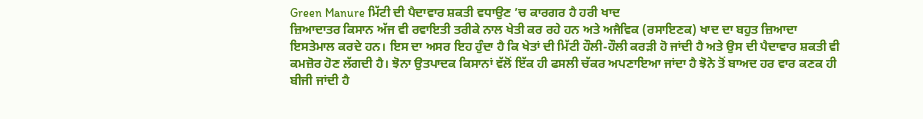Green Manure ਮਿੱਟੀ ਦੀ ਪੈਦਾਵਾਰ ਸ਼ਕਤੀ ਵਧਾਉਣ ’ਚ ਕਾਰਗਰ ਹੈ ਹਰੀ ਖਾਦ
ਜ਼ਿਆਦਾਤਰ ਕਿਸਾਨ ਅੱਜ ਵੀ ਰਵਾਇਤੀ ਤਰੀਕੇ ਨਾਲ ਖੇਤੀ ਕਰ ਰਹੇ ਹਨ ਅਤੇ ਅਜੈਵਿਕ (ਰਸਾਇਣਕ) ਖਾਦ ਦਾ ਬਹੁਤ ਜ਼ਿਆਦਾ ਇਸਤੇਮਾਲ ਕਰਦੇ ਹਨ। ਇਸ ਦਾ ਅਸਰ ਇਹ ਹੁੰਦਾ ਹੈ ਕਿ ਖੇਤਾਂ ਦੀ ਮਿੱਟੀ ਹੌਲੀ-ਹੌਲੀ ਕਰੜੀ ਹੋ ਜਾਂਦੀ ਹੈ ਅਤੇ ਉਸ ਦੀ ਪੈਦਾਵਾਰ ਸ਼ਕਤੀ ਵੀ ਕਮਜ਼ੋਰ ਹੋਣ ਲੱਗਦੀ ਹੈ। ਝੋਨਾ ਉਤਪਾਦਕ ਕਿਸਾਨਾਂ ਵੱਲੋਂ ਇੱਕ ਹੀ ਫਸਲੀ ਚੱਕਰ ਅਪਣਾਇਆ ਜਾਂਦਾ ਹੈ ਝੋਨੇ ਤੋਂ ਬਾਅਦ ਹਰ ਵਾਰ ਕਣਕ ਹੀ ਬੀਜੀ ਜਾਂਦੀ ਹੈ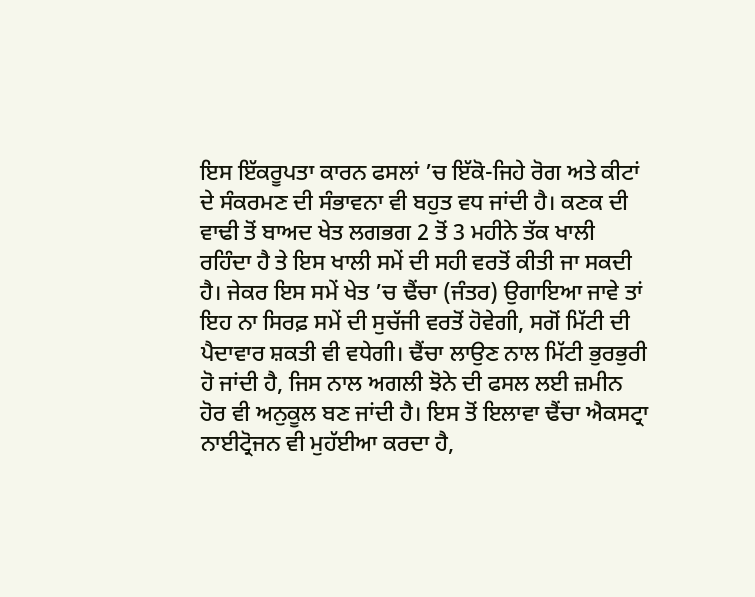ਇਸ ਇੱਕਰੂਪਤਾ ਕਾਰਨ ਫਸਲਾਂ ’ਚ ਇੱਕੋ-ਜਿਹੇ ਰੋਗ ਅਤੇ ਕੀਟਾਂ ਦੇ ਸੰਕਰਮਣ ਦੀ ਸੰਭਾਵਨਾ ਵੀ ਬਹੁਤ ਵਧ ਜਾਂਦੀ ਹੈ। ਕਣਕ ਦੀ ਵਾਢੀ ਤੋਂ ਬਾਅਦ ਖੇਤ ਲਗਭਗ 2 ਤੋਂ 3 ਮਹੀਨੇ ਤੱਕ ਖਾਲੀ ਰਹਿੰਦਾ ਹੈ ਤੇ ਇਸ ਖਾਲੀ ਸਮੇਂ ਦੀ ਸਹੀ ਵਰਤੋਂ ਕੀਤੀ ਜਾ ਸਕਦੀ ਹੈ। ਜੇਕਰ ਇਸ ਸਮੇਂ ਖੇਤ ’ਚ ਢੈਂਚਾ (ਜੰਤਰ) ਉਗਾਇਆ ਜਾਵੇ ਤਾਂ ਇਹ ਨਾ ਸਿਰਫ਼ ਸਮੇਂ ਦੀ ਸੁਚੱਜੀ ਵਰਤੋਂ ਹੋਵੇਗੀ, ਸਗੋਂ ਮਿੱਟੀ ਦੀ ਪੈਦਾਵਾਰ ਸ਼ਕਤੀ ਵੀ ਵਧੇਗੀ। ਢੈਂਚਾ ਲਾਉਣ ਨਾਲ ਮਿੱਟੀ ਭੁਰਭੁਰੀ ਹੋ ਜਾਂਦੀ ਹੈ, ਜਿਸ ਨਾਲ ਅਗਲੀ ਝੋਨੇ ਦੀ ਫਸਲ ਲਈ ਜ਼ਮੀਨ ਹੋਰ ਵੀ ਅਨੁਕੂਲ ਬਣ ਜਾਂਦੀ ਹੈ। ਇਸ ਤੋਂ ਇਲਾਵਾ ਢੈਂਚਾ ਐਕਸਟ੍ਰਾ ਨਾਈਟ੍ਰੋਜਨ ਵੀ ਮੁਹੱਈਆ ਕਰਦਾ ਹੈ,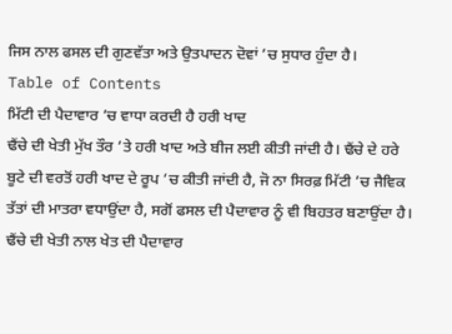ਜਿਸ ਨਾਲ ਫਸਲ ਦੀ ਗੁਣਵੱਤਾ ਅਤੇ ਉਤਪਾਦਨ ਦੋਵਾਂ ’ਚ ਸੁਧਾਰ ਹੁੰਦਾ ਹੈ।
Table of Contents
ਮਿੱਟੀ ਦੀ ਪੈਦਾਵਾਰ ’ਚ ਵਾਧਾ ਕਰਦੀ ਹੈ ਹਰੀ ਖਾਦ
ਢੈਂਚੇ ਦੀ ਖੇਤੀ ਮੁੱਖ ਤੌਰ ’ਤੇ ਹਰੀ ਖਾਦ ਅਤੇ ਬੀਜ ਲਈ ਕੀਤੀ ਜਾਂਦੀ ਹੈ। ਢੈਂਚੇ ਦੇ ਹਰੇ ਬੂਟੇ ਦੀ ਵਰਤੋਂ ਹਰੀ ਖਾਦ ਦੇ ਰੂਪ ’ਚ ਕੀਤੀ ਜਾਂਦੀ ਹੈ, ਜੋ ਨਾ ਸਿਰਫ਼ ਮਿੱਟੀ ’ਚ ਜੈਵਿਕ ਤੱਤਾਂ ਦੀ ਮਾਤਰਾ ਵਧਾਉਂਦਾ ਹੈ, ਸਗੋਂ ਫਸਲ ਦੀ ਪੈਦਾਵਾਰ ਨੂੰ ਵੀ ਬਿਹਤਰ ਬਣਾਉਂਦਾ ਹੈ। ਢੈਂਚੇ ਦੀ ਖੇਤੀ ਨਾਲ ਖੇਤ ਦੀ ਪੈਦਾਵਾਰ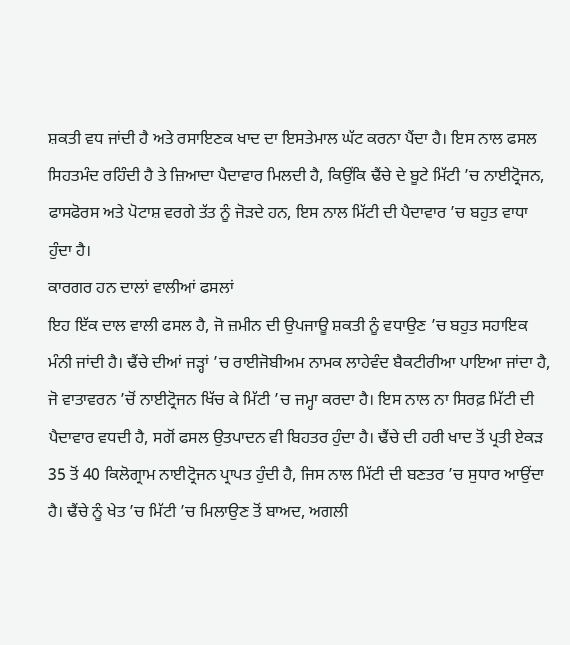ਸ਼ਕਤੀ ਵਧ ਜਾਂਦੀ ਹੈ ਅਤੇ ਰਸਾਇਣਕ ਖਾਦ ਦਾ ਇਸਤੇਮਾਲ ਘੱਟ ਕਰਨਾ ਪੈਂਦਾ ਹੈ। ਇਸ ਨਾਲ ਫਸਲ ਸਿਹਤਮੰਦ ਰਹਿੰਦੀ ਹੈ ਤੇ ਜ਼ਿਆਦਾ ਪੈਦਾਵਾਰ ਮਿਲਦੀ ਹੈ, ਕਿਉਂਕਿ ਢੈਂਚੇ ਦੇ ਬੂਟੇ ਮਿੱਟੀ ’ਚ ਨਾਈਟ੍ਰੋਜਨ, ਫਾਸਫੋਰਸ ਅਤੇ ਪੋਟਾਸ਼ ਵਰਗੇ ਤੱਤ ਨੂੰ ਜੋੜਦੇ ਹਨ, ਇਸ ਨਾਲ ਮਿੱਟੀ ਦੀ ਪੈਦਾਵਾਰ ’ਚ ਬਹੁਤ ਵਾਧਾ ਹੁੰਦਾ ਹੈ।
ਕਾਰਗਰ ਹਨ ਦਾਲਾਂ ਵਾਲੀਆਂ ਫਸਲਾਂ
ਇਹ ਇੱਕ ਦਾਲ ਵਾਲੀ ਫਸਲ ਹੈ, ਜੋ ਜ਼ਮੀਨ ਦੀ ਉਪਜਾਊ ਸ਼ਕਤੀ ਨੂੰ ਵਧਾਉਣ ’ਚ ਬਹੁਤ ਸਹਾਇਕ ਮੰਨੀ ਜਾਂਦੀ ਹੈ। ਢੈਂਚੇ ਦੀਆਂ ਜੜ੍ਹਾਂ ’ਚ ਰਾਈਜੋਬੀਅਮ ਨਾਮਕ ਲਾਹੇਵੰਦ ਬੈਕਟੀਰੀਆ ਪਾਇਆ ਜਾਂਦਾ ਹੈ, ਜੋ ਵਾਤਾਵਰਨ ’ਚੋਂ ਨਾਈਟ੍ਰੋਜਨ ਖਿੱਚ ਕੇ ਮਿੱਟੀ ’ਚ ਜਮ੍ਹਾ ਕਰਦਾ ਹੈ। ਇਸ ਨਾਲ ਨਾ ਸਿਰਫ਼ ਮਿੱਟੀ ਦੀ ਪੈਦਾਵਾਰ ਵਧਦੀ ਹੈ, ਸਗੋਂ ਫਸਲ ਉਤਪਾਦਨ ਵੀ ਬਿਹਤਰ ਹੁੰਦਾ ਹੈ। ਢੈਂਚੇ ਦੀ ਹਰੀ ਖਾਦ ਤੋਂ ਪ੍ਰਤੀ ਏਕੜ 35 ਤੋਂ 40 ਕਿਲੋਗ੍ਰਾਮ ਨਾਈਟ੍ਰੋਜਨ ਪ੍ਰਾਪਤ ਹੁੰਦੀ ਹੈ, ਜਿਸ ਨਾਲ ਮਿੱਟੀ ਦੀ ਬਣਤਰ ’ਚ ਸੁਧਾਰ ਆਉਂਦਾ ਹੈ। ਢੈਂਚੇ ਨੂੰ ਖੇਤ ’ਚ ਮਿੱਟੀ ’ਚ ਮਿਲਾਉਣ ਤੋਂ ਬਾਅਦ, ਅਗਲੀ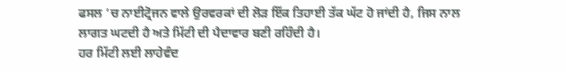ਫਸਲ ’ਚ ਨਾਈਟ੍ਰੋਜਨ ਵਾਲੇ ਉਰਵਰਕਾਂ ਦੀ ਲੋੜ ਇੱਕ ਤਿਹਾਈ ਤੱਕ ਘੱਟ ਹੋ ਜਾਂਦੀ ਹੈ, ਜਿਸ ਨਾਲ ਲਾਗਤ ਘਟਦੀ ਹੈ ਅਤੇ ਮਿੱਟੀ ਦੀ ਪੈਦਾਵਾਰ ਬਣੀ ਰਹਿੰਦੀ ਹੈ।
ਹਰ ਮਿੱਟੀ ਲਈ ਲਾਹੇਵੰਦ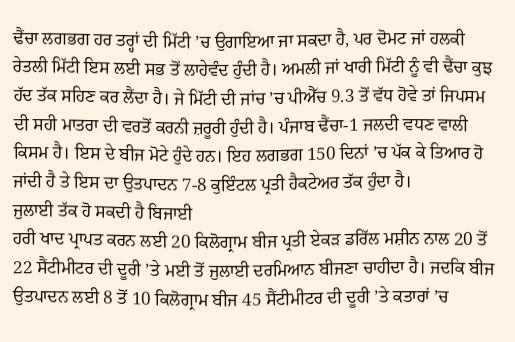ਢੈਂਚਾ ਲਗਭਗ ਹਰ ਤਰ੍ਹਾਂ ਦੀ ਮਿੱਟੀ ’ਚ ਉਗਾਇਆ ਜਾ ਸਕਦਾ ਹੈ, ਪਰ ਦੋਮਟ ਜਾਂ ਹਲਕੀ ਰੇਤਲੀ ਮਿੱਟੀ ਇਸ ਲਈ ਸਭ ਤੋਂ ਲਾਹੇਵੰਦ ਹੁੰਦੀ ਹੈ। ਅਮਲੀ ਜਾਂ ਖਾਰੀ ਮਿੱਟੀ ਨੂੰ ਵੀ ਢੈਂਚਾ ਕੁਝ ਹੱਦ ਤੱਕ ਸਹਿਣ ਕਰ ਲੈਂਦਾ ਹੈ। ਜੇ ਮਿੱਟੀ ਦੀ ਜਾਂਚ ’ਚ ਪੀਐੱਚ 9.3 ਤੋਂ ਵੱਧ ਹੋਵੇ ਤਾਂ ਜਿਪਸਮ ਦੀ ਸਹੀ ਮਾਤਰਾ ਦੀ ਵਰਤੋਂ ਕਰਨੀ ਜ਼ਰੂਰੀ ਹੁੰਦੀ ਹੈ। ਪੰਜਾਬ ਢੈਂਚਾ-1 ਜਲਦੀ ਵਧਣ ਵਾਲੀ ਕਿਸਮ ਹੈ। ਇਸ ਦੇ ਬੀਜ ਮੋਟੇ ਹੁੰਦੇ ਹਨ। ਇਹ ਲਗਭਗ 150 ਦਿਨਾਂ ’ਚ ਪੱਕ ਕੇ ਤਿਆਰ ਹੋ ਜਾਂਦੀ ਹੈ ਤੇ ਇਸ ਦਾ ਉਤਪਾਦਨ 7-8 ਕੁਇੰਟਲ ਪ੍ਰਤੀ ਹੈਕਟੇਅਰ ਤੱਕ ਹੁੰਦਾ ਹੈ।
ਜੁਲਾਈ ਤੱਕ ਹੋ ਸਕਦੀ ਹੈ ਬਿਜਾਈ
ਹਰੀ ਖਾਦ ਪ੍ਰਾਪਤ ਕਰਨ ਲਈ 20 ਕਿਲੋਗ੍ਰਾਮ ਬੀਜ ਪ੍ਰਤੀ ਏਕੜ ਡਰਿੱਲ ਮਸ਼ੀਨ ਨਾਲ 20 ਤੋਂ 22 ਸੈਂਟੀਮੀਟਰ ਦੀ ਦੂਰੀ ’ਤੇ ਮਈ ਤੋਂ ਜੁਲਾਈ ਦਰਮਿਆਨ ਬੀਜਣਾ ਚਾਹੀਦਾ ਹੈ। ਜਦਕਿ ਬੀਜ ਉਤਪਾਦਨ ਲਈ 8 ਤੋਂ 10 ਕਿਲੋਗ੍ਰਾਮ ਬੀਜ 45 ਸੈਂਟੀਮੀਟਰ ਦੀ ਦੂਰੀ ’ਤੇ ਕਤਾਰਾਂ ’ਚ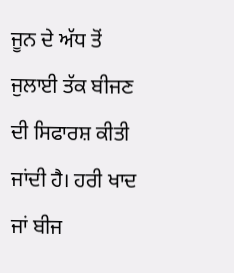ਜੂਨ ਦੇ ਅੱਧ ਤੋਂ ਜੁਲਾਈ ਤੱਕ ਬੀਜਣ ਦੀ ਸਿਫਾਰਸ਼ ਕੀਤੀ ਜਾਂਦੀ ਹੈ। ਹਰੀ ਖਾਦ ਜਾਂ ਬੀਜ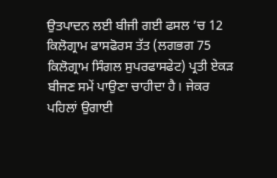ਉਤਪਾਦਨ ਲਈ ਬੀਜੀ ਗਈ ਫਸਲ ’ਚ 12 ਕਿਲੋਗ੍ਰਾਮ ਫਾਸਫੋਰਸ ਤੱਤ (ਲਗਭਗ 75 ਕਿਲੋਗ੍ਰਾਮ ਸਿੰਗਲ ਸੁਪਰਫਾਸਫੇਟ) ਪ੍ਰਤੀ ਏਕੜ ਬੀਜਣ ਸਮੇਂ ਪਾਉਣਾ ਚਾਹੀਦਾ ਹੈ। ਜੇਕਰ ਪਹਿਲਾਂ ਉਗਾਈ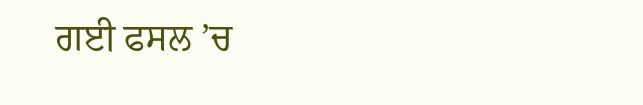ਗਈ ਫਸਲ ’ਚ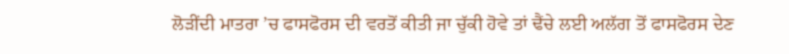ਲੋੜੀਂਦੀ ਮਾਤਰਾ ’ਚ ਫਾਸਫੋਰਸ ਦੀ ਵਰਤੋਂ ਕੀਤੀ ਜਾ ਚੁੱਕੀ ਹੋਵੇ ਤਾਂ ਢੈਂਚੇ ਲਈ ਅਲੱਗ ਤੋਂ ਫਾਸਫੋਰਸ ਦੇਣ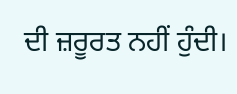ਦੀ ਜ਼ਰੂਰਤ ਨਹੀਂ ਹੁੰਦੀ।